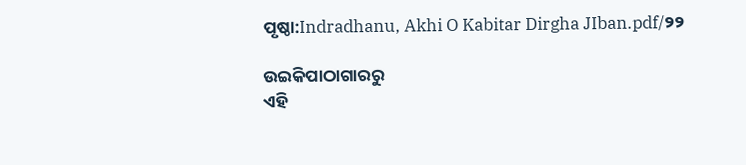ପୃଷ୍ଠା:Indradhanu, Akhi O Kabitar Dirgha JIban.pdf/୨୨

ଉଇକିପାଠାଗାର‌ରୁ
ଏହି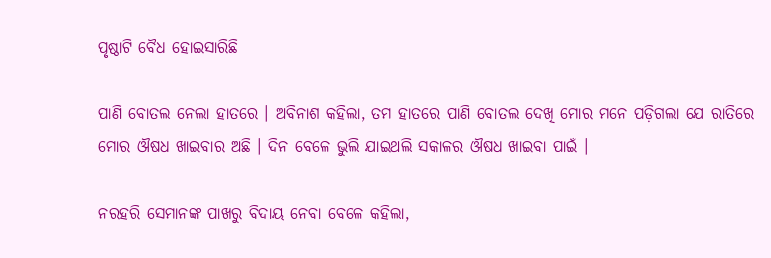ପୃଷ୍ଠାଟି ବୈଧ ହୋଇସାରିଛି

ପାଣି ବୋତଲ ନେଲା ହାତରେ । ଅବିନାଶ କହିଲା, ତମ ହାତରେ ପାଣି ବୋତଲ ଦେଖି ମୋର ମନେ ପଡ଼ିଗଲା ଯେ ରାତିରେ ମୋର ଔଷଧ ଖାଇବାର ଅଛି । ଦିନ ବେଳେ ଭୁଲି ଯାଇଥଲି ସକାଳର ଔଷଧ ଖାଇବା ପାଇଁ ।

ନରହରି ସେମାନଙ୍କ ପାଖରୁ ବିଦାୟ ନେବା ବେଳେ କହିଲା,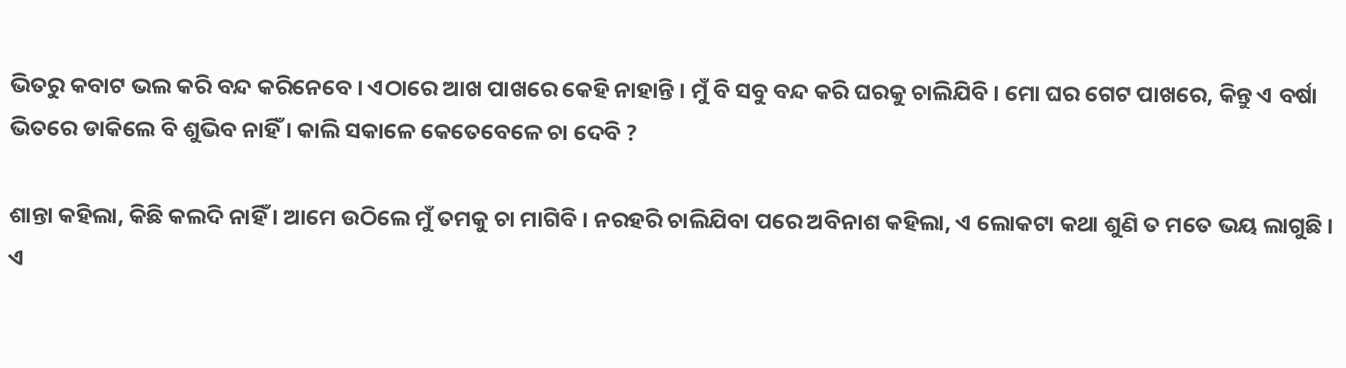ଭିତରୁ କବାଟ ଭଲ କରି ବନ୍ଦ କରିନେବେ । ଏଠାରେ ଆଖ ପାଖରେ କେହି ନାହାନ୍ତି । ମୁଁ ବି ସବୁ ବନ୍ଦ କରି ଘରକୁ ଚାଲିଯିବି । ମୋ ଘର ଗେଟ ପାଖରେ, କିନ୍ତୁ ଏ ବର୍ଷା ଭିତରେ ଡାକିଲେ ବି ଶୁଭିବ ନାହିଁ । କାଲି ସକାଳେ କେତେବେଳେ ଚା ଦେବି ?

ଶାନ୍ତା କହିଲା, କିଛି କଲଦି ନାହିଁ । ଆମେ ଉଠିଲେ ମୁଁ ତମକୁ ଚା ମାଗିବି । ନରହରି ଚାଲିଯିବା ପରେ ଅବିନାଶ କହିଲା, ଏ ଲୋକଟା କଥା ଶୁଣି ତ ମତେ ଭୟ ଲାଗୁଛି । ଏ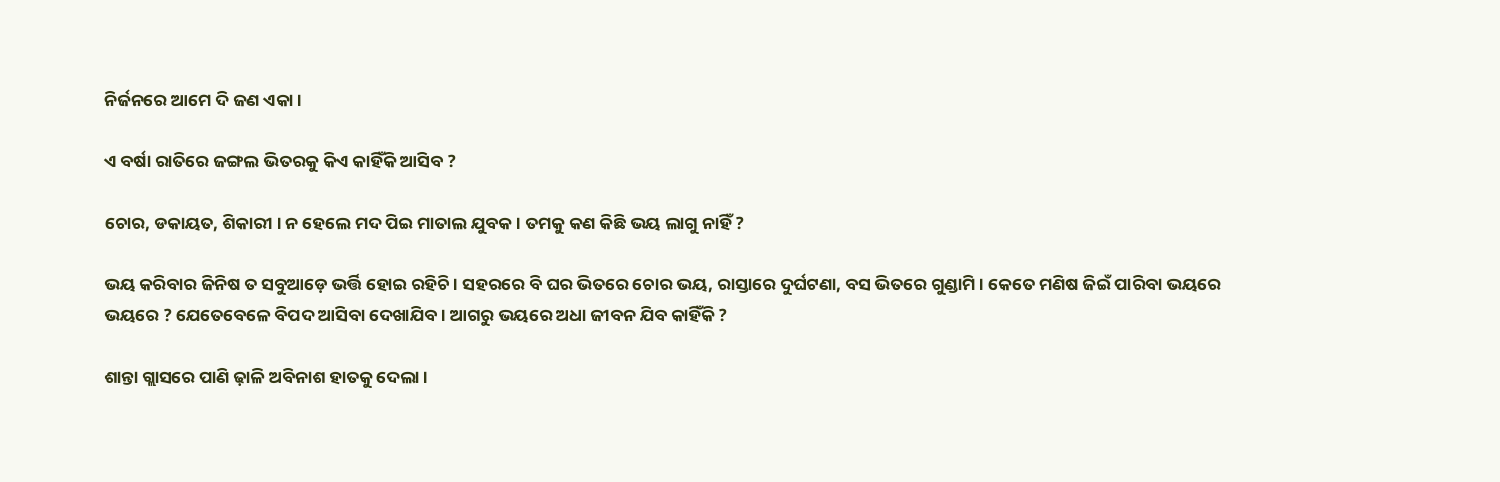ନିର୍ଜନରେ ଆମେ ଦି ଜଣ ଏକା ।

ଏ ବର୍ଷା ରାତିରେ ଜଙ୍ଗଲ ଭିତରକୁ କିଏ କାହିଁକି ଆସିବ ?

ଚୋର, ଡକାୟତ, ଶିକାରୀ । ନ ହେଲେ ମଦ ପିଇ ମାତାଲ ଯୁବକ । ତମକୁ କଣ କିଛି ଭୟ ଲାଗୁ ନାହିଁ ?

ଭୟ କରିବାର ଜିନିଷ ତ ସବୁଆଡ଼େ ଭର୍ତ୍ତି ହୋଇ ରହିଚି । ସହରରେ ବି ଘର ଭିତରେ ଚୋର ଭୟ, ରାସ୍ତାରେ ଦୁର୍ଘଟଣା, ବସ ଭିତରେ ଗୁଣ୍ଡାମି । କେତେ ମଣିଷ ଜିଇଁ ପାରିବା ଭୟରେ ଭୟରେ ? ଯେତେବେଳେ ବିପଦ ଆସିବା ଦେଖାଯିବ । ଆଗରୁ ଭୟରେ ଅଧା ଜୀବନ ଯିବ କାହିଁକି ?

ଶାନ୍ତା ଗ୍ଲାସରେ ପାଣି ଢ଼ାଳି ଅବିନାଶ ହାତକୁ ଦେଲା ।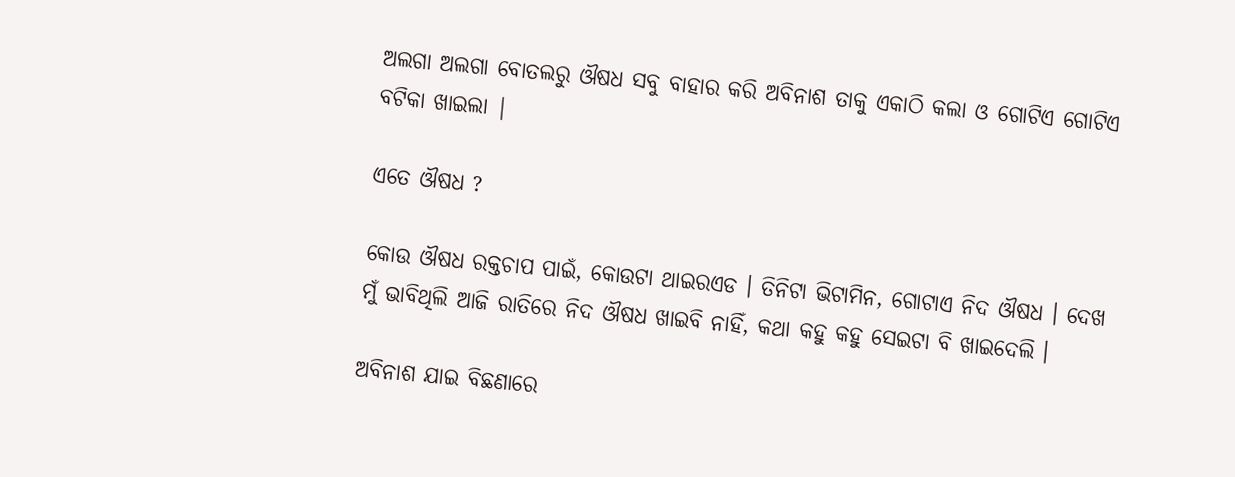ଅଲଗା ଅଲଗା ବୋତଲରୁ ଔଷଧ ସବୁ ବାହାର କରି ଅବିନାଶ ତାକୁ ଏକାଠି କଲା ଓ ଗୋଟିଏ ଗୋଟିଏ ବଟିକା ଖାଇଲା |

ଏତେ ଔଷଧ ?

କୋଉ ଔଷଧ ରକ୍ତଚାପ ପାଇଁ, କୋଉଟା ଥାଇରଏଡ । ତିନିଟା ଭିଟାମିନ, ଗୋଟାଏ ନିଦ ଔଷଧ । ଦେଖ ମୁଁ ଭାବିଥିଲି ଆଜି ରାତିରେ ନିଦ ଔଷଧ ଖାଇବି ନାହିଁ, କଥା କହୁ କହୁ ସେଇଟା ବି ଖାଇଦେଲି ।

ଅବିନାଶ ଯାଇ ବିଛଣାରେ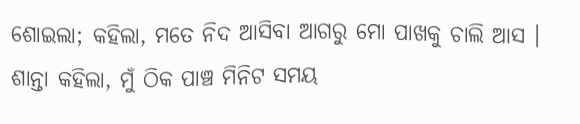ଶୋଇଲା; କହିଲା, ମତେ ନିଦ ଆସିବା ଆଗରୁ ମୋ ପାଖକୁ ଚାଲି ଆସ । ଶାନ୍ତା କହିଲା, ମୁଁ ଠିକ ପାଞ୍ଚ ମିନିଟ ସମୟ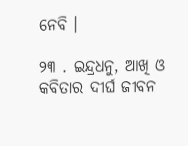ନେବି ।

୨୩ . ଇନ୍ଦ୍ରଧନୁ, ଆଖି ଓ କବିତାର ଦୀର୍ଘ ଜୀବନ